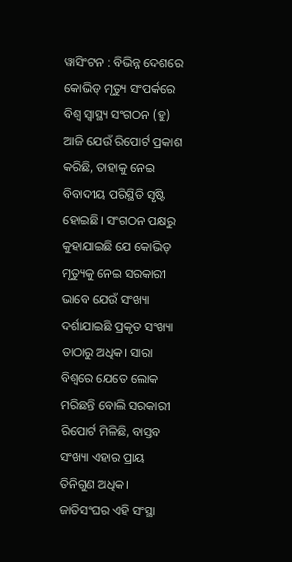ୱାସିଂଟନ : ବିଭିନ୍ନ ଦେଶରେ କୋଭିଡ୍ ମୃତ୍ୟୁ ସଂପର୍କରେ ବିଶ୍ବ ସ୍ବାସ୍ଥ୍ୟ ସଂଗଠନ (ହୁ) ଆଜି ଯେଉଁ ରିପୋର୍ଟ ପ୍ରକାଶ କରିଛି, ତାହାକୁ ନେଇ ବିବାଦୀୟ ପରିସ୍ଥିତି ସୃଷ୍ଟି ହୋଇଛି। ସଂଗଠନ ପକ୍ଷରୁ କୁହାଯାଇଛି ଯେ କୋଭିଡ୍ ମୃତ୍ୟୁକୁ ନେଇ ସରକାରୀ ଭାବେ ଯେଉଁ ସଂଖ୍ୟା ଦର୍ଶାଯାଇଛି ପ୍ରକୃତ ସଂଖ୍ୟା ତାଠାରୁ ଅଧିକ। ସାରା ବିଶ୍ବରେ ଯେତେ ଲୋକ ମରିଛନ୍ତି ବୋଲି ସରକାରୀ ରିପୋର୍ଟ ମିଳିଛି, ବାସ୍ତବ ସଂଖ୍ୟା ଏହାର ପ୍ରାୟ ତିନିଗୁଣ ଅଧିକ। ଜାତିସଂଘର ଏହି ସଂସ୍ଥା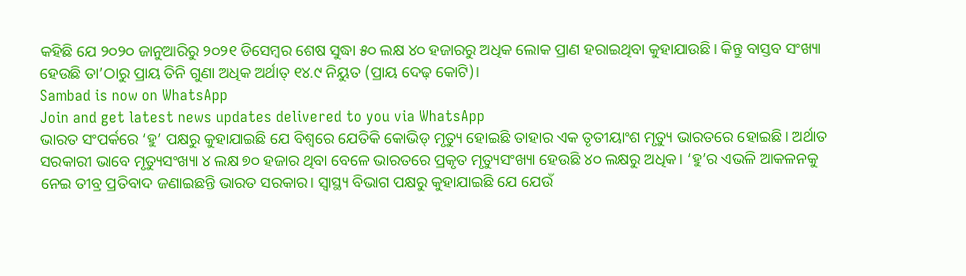କହିଛି ଯେ ୨୦୨୦ ଜାନୁଆରିରୁ ୨୦୨୧ ଡିସେମ୍ବର ଶେଷ ସୁଦ୍ଧା ୫୦ ଲକ୍ଷ ୪୦ ହଜାରରୁ ଅଧିକ ଲୋକ ପ୍ରାଣ ହରାଇଥିବା କୁହାଯାଉଛି। କିନ୍ତୁ ବାସ୍ତବ ସଂଖ୍ୟା ହେଉଛି ତା’ଠାରୁ ପ୍ରାୟ ତିନି ଗୁଣା ଅଧିକ ଅର୍ଥାତ୍ ୧୪.୯ ନିୟୁତ (ପ୍ରାୟ ଦେଢ଼ କୋଟି)।
Sambad is now on WhatsApp
Join and get latest news updates delivered to you via WhatsApp
ଭାରତ ସଂପର୍କରେ ‘ହୁ’ ପକ୍ଷରୁ କୁହାଯାଇଛି ଯେ ବିଶ୍ବରେ ଯେତିକି କୋଭିଡ୍ ମୃତ୍ୟୁ ହୋଇଛି ତାହାର ଏକ ତୃତୀୟାଂଶ ମୃତ୍ୟୁ ଭାରତରେ ହୋଇଛି। ଅର୍ଥାତ ସରକାରୀ ଭାବେ ମୃତ୍ୟୁସଂଖ୍ୟା ୪ ଲକ୍ଷ ୭୦ ହଜାର ଥିବା ବେଳେ ଭାରତରେ ପ୍ରକୃତ ମୃତ୍ୟୁସଂଖ୍ୟା ହେଉଛି ୪୦ ଲକ୍ଷରୁ ଅଧିକ। ‘ହୁ’ର ଏଭଳି ଆକଳନକୁ ନେଇ ତୀବ୍ର ପ୍ରତିବାଦ ଜଣାଇଛନ୍ତି ଭାରତ ସରକାର। ସ୍ବାସ୍ଥ୍ୟ ବିଭାଗ ପକ୍ଷରୁ କୁହାଯାଇଛି ଯେ ଯେଉଁ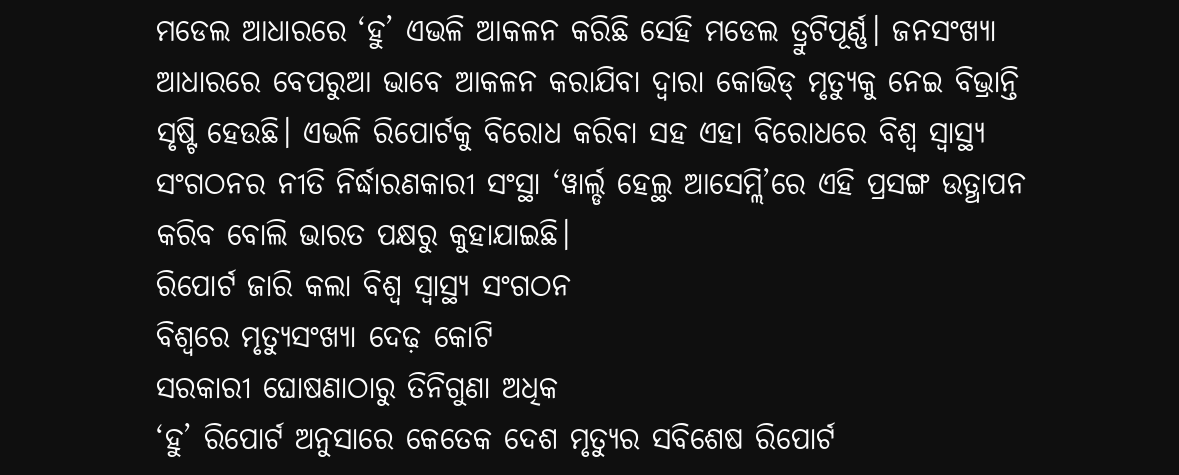ମଡେଲ ଆଧାରରେ ‘ହୁ’ ଏଭଳି ଆକଳନ କରିଛି ସେହି ମଡେଲ ତ୍ରୁଟିପୂର୍ଣ୍ଣ। ଜନସଂଖ୍ୟା ଆଧାରରେ ବେପରୁଆ ଭାବେ ଆକଳନ କରାଯିବା ଦ୍ବାରା କୋଭିଡ୍ ମୃତ୍ୟୁକୁ ନେଇ ବିଭ୍ରାନ୍ତି ସୃଷ୍ଟି ହେଉଛି। ଏଭଳି ରିପୋର୍ଟକୁ ବିରୋଧ କରିବା ସହ ଏହା ବିରୋଧରେ ବିଶ୍ବ ସ୍ବାସ୍ଥ୍ୟ ସଂଗଠନର ନୀତି ନିର୍ଦ୍ଧାରଣକାରୀ ସଂସ୍ଥା ‘ୱାର୍ଲ୍ଡ ହେଲ୍ଥ ଆସେମ୍ଲି’ରେ ଏହି ପ୍ରସଙ୍ଗ ଉତ୍ଥାପନ କରିବ ବୋଲି ଭାରତ ପକ୍ଷରୁ କୁହାଯାଇଛି।
ରିପୋର୍ଟ ଜାରି କଲା ବିଶ୍ବ ସ୍ବାସ୍ଥ୍ୟ ସଂଗଠନ
ବିଶ୍ବରେ ମୃତ୍ୟୁସଂଖ୍ୟା ଦେଢ଼ କୋଟି
ସରକାରୀ ଘୋଷଣାଠାରୁ ତିନିଗୁଣା ଅଧିକ
‘ହୁ’ ରିପୋର୍ଟ ଅନୁସାରେ କେତେକ ଦେଶ ମୃତ୍ୟୁର ସବିଶେଷ ରିପୋର୍ଟ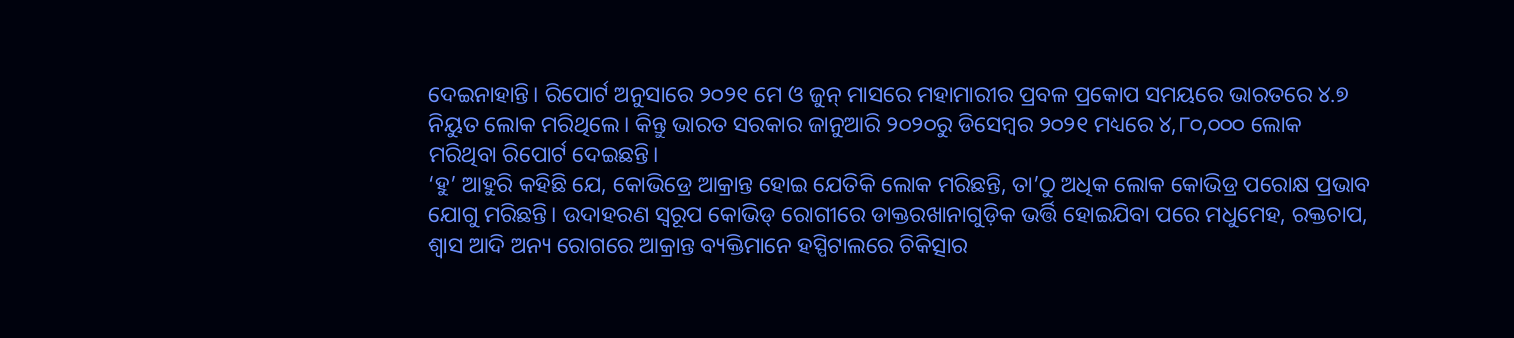ଦେଇନାହାନ୍ତି। ରିପୋର୍ଟ ଅନୁସାରେ ୨୦୨୧ ମେ ଓ ଜୁନ୍ ମାସରେ ମହାମାରୀର ପ୍ରବଳ ପ୍ରକୋପ ସମୟରେ ଭାରତରେ ୪.୭ ନିୟୁତ ଲୋକ ମରିଥିଲେ। କିନ୍ତୁ ଭାରତ ସରକାର ଜାନୁଆରି ୨୦୨୦ରୁ ଡିସେମ୍ବର ୨୦୨୧ ମଧ୍ୟରେ ୪,୮୦,୦୦୦ ଲୋକ ମରିଥିବା ରିପୋର୍ଟ ଦେଇଛନ୍ତି।
‘ହୁ’ ଆହୁରି କହିଛି ଯେ, କୋଭିଡ୍ରେ ଆକ୍ରାନ୍ତ ହୋଇ ଯେତିକି ଲୋକ ମରିଛନ୍ତି, ତା’ଠୁ ଅଧିକ ଲୋକ କୋଭିଡ୍ର ପରୋକ୍ଷ ପ୍ରଭାବ ଯୋଗୁ ମରିଛନ୍ତି। ଉଦାହରଣ ସ୍ବରୂପ କୋଭିଡ୍ ରୋଗୀରେ ଡାକ୍ତରଖାନାଗୁଡ଼ିକ ଭର୍ତ୍ତି ହୋଇଯିବା ପରେ ମଧୁମେହ, ରକ୍ତଚାପ, ଶ୍ବାସ ଆଦି ଅନ୍ୟ ରୋଗରେ ଆକ୍ରାନ୍ତ ବ୍ୟକ୍ତିମାନେ ହସ୍ପିଟାଲରେ ଚିକିତ୍ସାର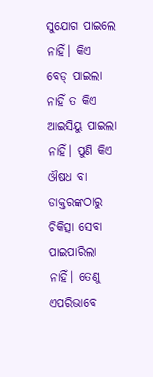ସୁଯୋଗ ପାଇଲେ ନାହିଁ। କିଏ ବେଡ୍ ପାଇଲା ନାହିଁ ତ କିଏ ଆଇସିୟୁ ପାଇଲା ନାହିଁ। ପୁଣି କିଏ ଔଷଧ ବା ଡାକ୍ତରଙ୍କଠାରୁ ଚିକିତ୍ସା ସେବା ପାଇପାରିଲା ନାହିଁ। ତେଣୁ ଏପରିଭାବେ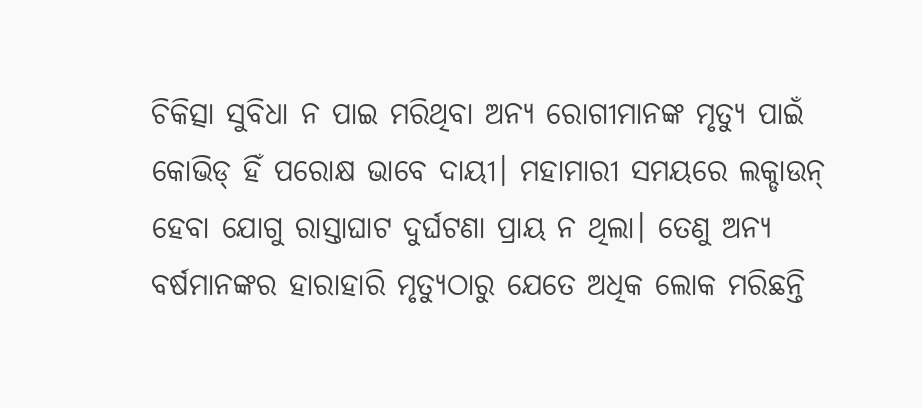ଚିକିତ୍ସା ସୁବିଧା ନ ପାଇ ମରିଥିବା ଅନ୍ୟ ରୋଗୀମାନଙ୍କ ମୃତ୍ୟୁ ପାଇଁ କୋଭିଡ୍ ହିଁ ପରୋକ୍ଷ ଭାବେ ଦାୟୀ। ମହାମାରୀ ସମୟରେ ଲକ୍ଡାଉନ୍ ହେବା ଯୋଗୁ ରାସ୍ତାଘାଟ ଦୁର୍ଘଟଣା ପ୍ରାୟ ନ ଥିଲା। ତେଣୁ ଅନ୍ୟ ବର୍ଷମାନଙ୍କର ହାରାହାରି ମୃତ୍ୟୁଠାରୁ ଯେତେ ଅଧିକ ଲୋକ ମରିଛନ୍ତି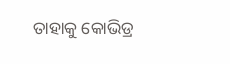ତାହାକୁ କୋଭିଡ୍ର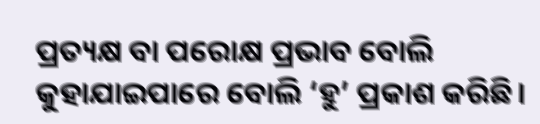ପ୍ରତ୍ୟକ୍ଷ ବା ପରୋକ୍ଷ ପ୍ରଭାବ ବୋଲି କୁହାଯାଇପାରେ ବୋଲି ‘ହୁ’ ପ୍ରକାଶ କରିଛି।